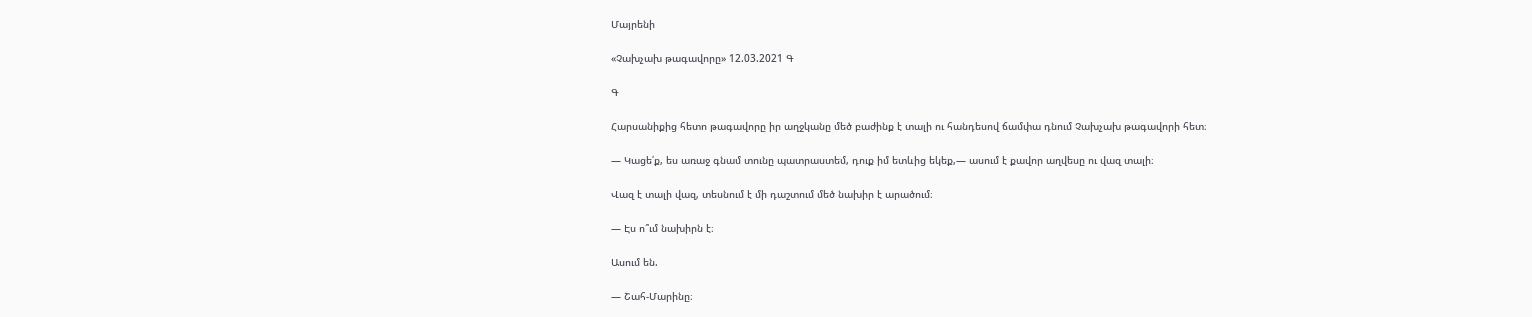Մայրենի

«Չախչախ թագավորը» 12.03.2021 Գ

Գ

Հարսանիքից հետո թագավորը իր աղջկանը մեծ բաժինք է տալի ու հանդեսով ճամփա դնում Չախչախ թագավորի հետ։

— Կացե՛ք, ես առաջ գնամ տունը պատրաստեմ, դուք իմ ետևից եկեք,— ասում է քավոր աղվեսը ու վազ տալի։

Վազ է տալի վազ, տեսնում է մի դաշտում մեծ նախիր է արածում։

— Էս ո՞ւմ նախիրն է։

Ասում են.

— Շահ-Մարինը։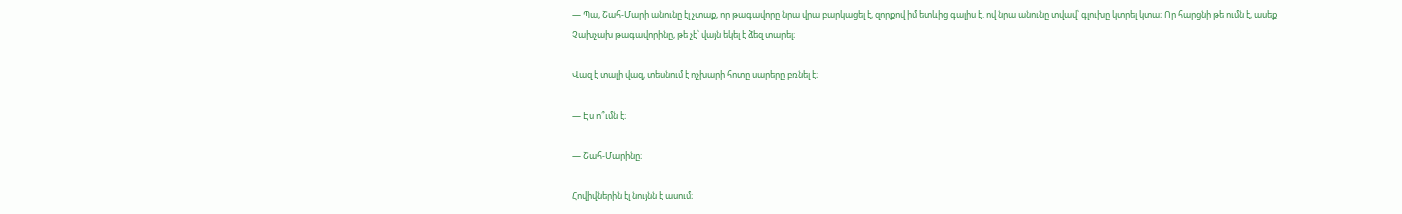— Պա, Շահ-Մարի անունը էլ չտաք, որ թագավորը նրա վրա բարկացել է, զորքով իմ ետևից գալիս է. ով նրա անունը տվավ՝ գլուխը կտրել կտա։ Որ հարցնի թե ումն է, ասեք Չախչախ թագավորինը, թե չէ՝ վայն եկել է ձեզ տարել։

Վազ է տալի վազ, տեսնում է ոչխարի հոտը սարերը բռնել է։

— Էս ո՞ւմն է։

— Շահ-Մարինը։

Հովիվներին էլ նույնն է ասում։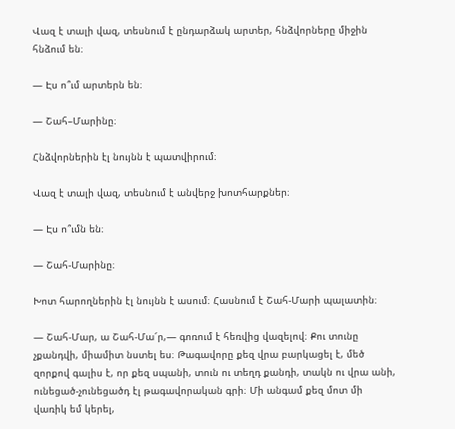Վազ է տալի վազ, տեսնում է ընդարձակ արտեր, հնձվորները միջին հնձում են։

— Էս ո՞ւմ արտերն են։

— Շահ–Մարինը։

Հնձվորներին էլ նույնն է պատվիրում։

Վազ է տալի վազ, տեսնում է անվերջ խոտհարքներ։

— Էս ո՞ւմն են։

— Շահ-Մարինը։

Խոտ հարողներին էլ նույնն է ասում։ Հասնում է Շահ-Մարի պալատին։

— Շահ-Մար, ա Շահ-Մա՜ր,— գոռում է հեռվից վազելով։ Քու տունը չքանդվի, միամիտ նստել ես։ Թագավորը քեզ վրա բարկացել է, մեծ զորքով գալիս է, որ քեզ սպանի, տուն ու տեղդ քանդի, տակն ու վրա անի, ունեցած-չունեցածդ էլ թագավորական գրի։ Մի անգամ քեզ մոտ մի վառիկ եմ կերել,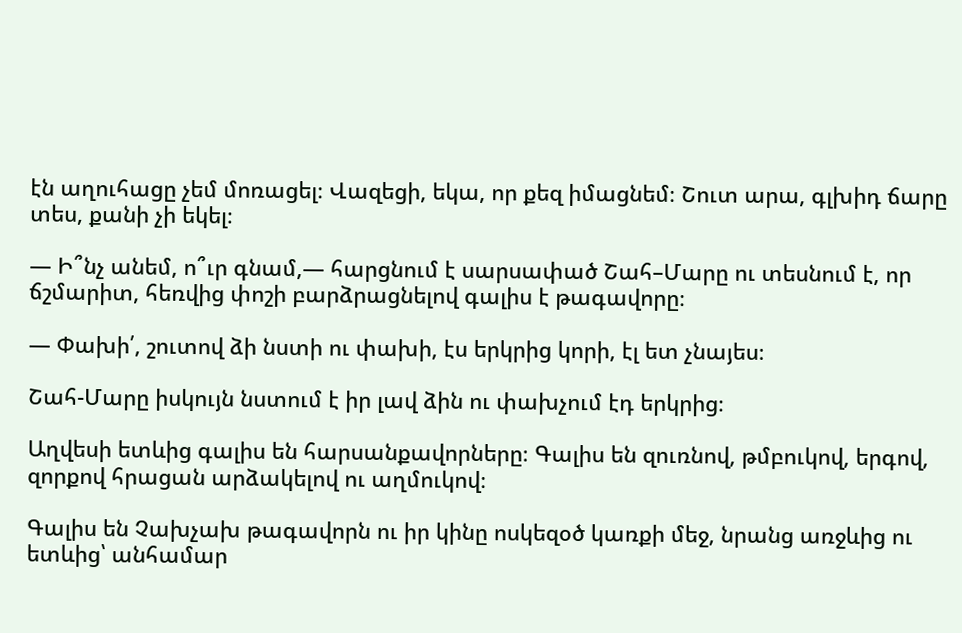էն աղուհացը չեմ մոռացել։ Վազեցի, եկա, որ քեզ իմացնեմ։ Շուտ արա, գլխիդ ճարը տես, քանի չի եկել։

— Ի՞նչ անեմ, ո՞ւր գնամ,— հարցնում է սարսափած Շահ–Մարը ու տեսնում է, որ ճշմարիտ, հեռվից փոշի բարձրացնելով գալիս է թագավորը։

— Փախի՛, շուտով ձի նստի ու փախի, էս երկրից կորի, էլ ետ չնայես։

Շահ-Մարը իսկույն նստում է իր լավ ձին ու փախչում էդ երկրից։

Աղվեսի ետևից գալիս են հարսանքավորները։ Գալիս են զուռնով, թմբուկով, երգով, զորքով հրացան արձակելով ու աղմուկով։

Գալիս են Չախչախ թագավորն ու իր կինը ոսկեզօծ կառքի մեջ, նրանց առջևից ու ետևից՝ անհամար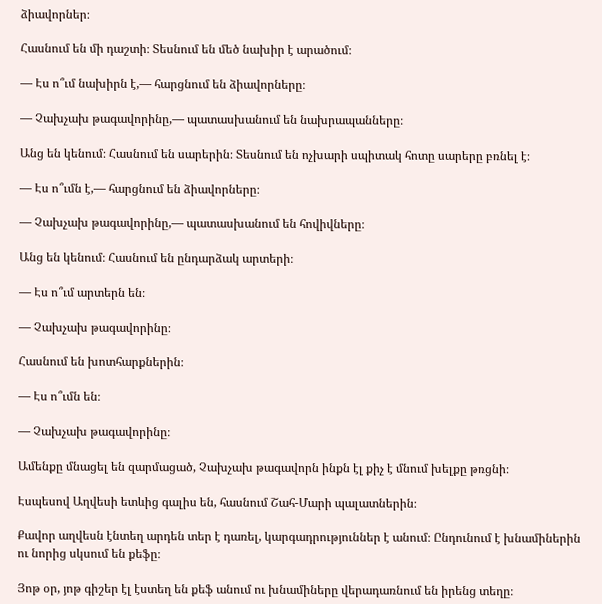ձիավորներ։

Հասնում են մի դաշտի։ Տեսնում են մեծ նախիր է արածում։

— Էս ո՞ւմ նախիրն է,— հարցնում են ձիավորները։

— Չախչախ թագավորինը,— պատասխանում են նախրապանները։

Անց են կենում։ Հասնում են սարերին։ Տեսնում են ոչխարի սպիտակ հոտը սարերը բռնել է։

— Էս ո՞ւմն է,— հարցնում են ձիավորները։

— Չախչախ թագավորինը,— պատասխանում են հովիվները։

Անց են կենում։ Հասնում են ընդարձակ արտերի։

— Էս ո՞ւմ արտերն են։

— Չախչախ թագավորինը։

Հասնում են խոտհարքներին։

— Էս ո՞ւմն են։

— Չախչախ թագավորինը։

Ամենքը մնացել են զարմացած, Չախչախ թագավորն ինքն էլ քիչ է մնում խելքը թռցնի։

Էսպեսով Աղվեսի ետևից գալիս են, հասնում Շահ-Մարի պալատներին։

Քավոր աղվեսն էնտեղ արդեն տեր է դառել, կարգադրություններ է անում։ Ընդունում է խնամիներին ու նորից սկսում են քեֆը։

Յոթ օր, յոթ գիշեր էլ էստեղ են քեֆ անում ու խնամիները վերադառնում են իրենց տեղը։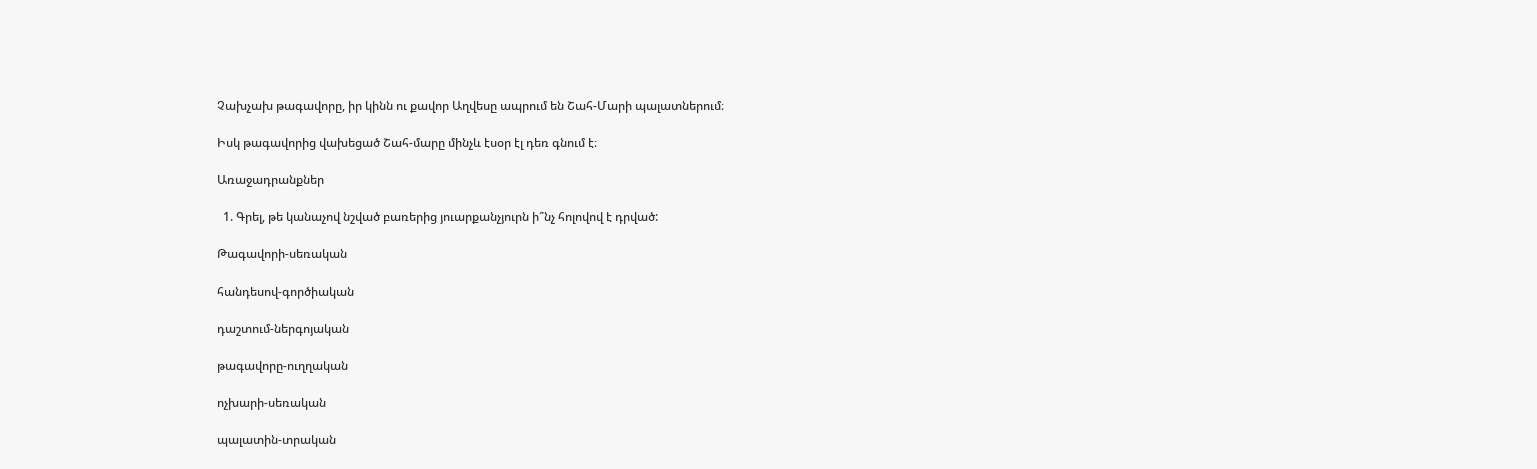Չախչախ թագավորը, իր կինն ու քավոր Աղվեսը ապրում են Շահ-Մարի պալատներում։

Իսկ թագավորից վախեցած Շահ-մարը մինչև էսօր էլ դեռ գնում է։

Առաջադրանքներ

  1. Գրել, թե կանաչով նշված բառերից յուարքանչյուրն ի՞նչ հոլովով է դրված:

Թագավորի-սեռական

հանդեսով-գործիական

դաշտում-ներգոյական

թագավորը-ուղղական

ոչխարի-սեռական

պալատին-տրական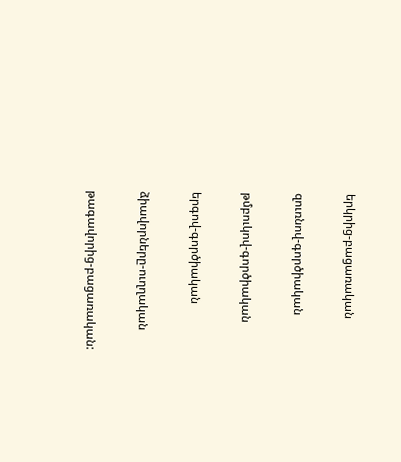երկրից-բացառական

զուռնով-գործիական

թմբուկով-գործիական

երգով-գործիական

ձիավորները-ուղղական

թագավորից-բացառական: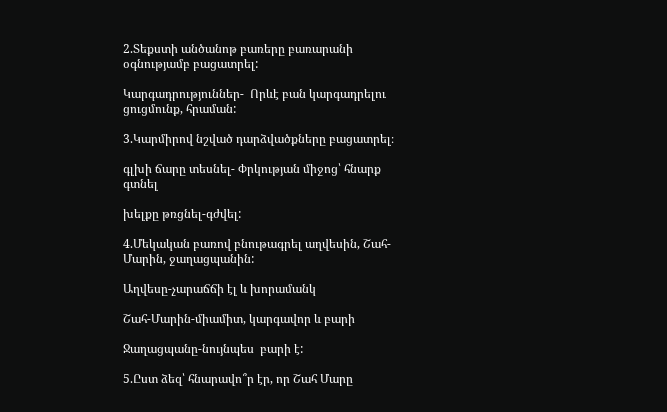2.Տեքստի անծանոթ բառերը բառարանի օգնությամբ բացատրել:

Կարգադրություններ-  Որևէ բան կարգադրելու ցուցմունք, հրաման:

3.Կարմիրով նշված դարձվածքները բացատրել։

գլխի ճարը տեսնել- Փրկության միջոց՝ հնարք գտնել

խելքը թռցնել-գժվել:

4.Մեկական բառով բնութագրել աղվեսին, Շահ-Մարին, ջաղացպանին:

Աղվեսը-չարաճճի էլ և խորամանկ

Շահ-Մարին-միամիտ, կարգավոր և բարի

Ջաղացպանը-նույնպես  բարի է:

5.Ըստ ձեզ՝ հնարավո՞ր էր, որ Շահ Մարը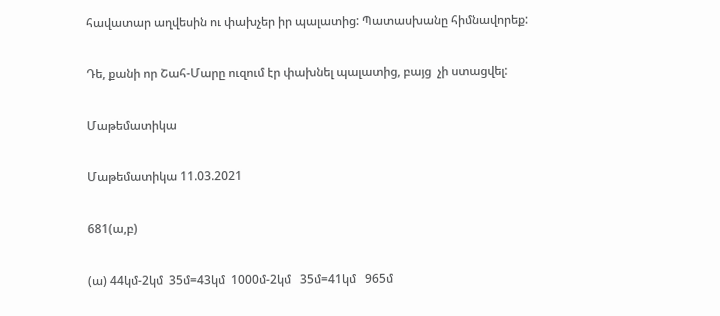հավատար աղվեսին ու փախչեր իր պալատից: Պատասխանը հիմնավորեք:

Դե, քանի որ Շահ-Մարը ուզում էր փախնել պալատից, բայց  չի ստացվել:

Մաթեմատիկա

Մաթեմատիկա 11.03.2021

681(ա,բ)

(ա) 44կմ-2կմ  35մ=43կմ  1000մ-2կմ   35մ=41կմ   965մ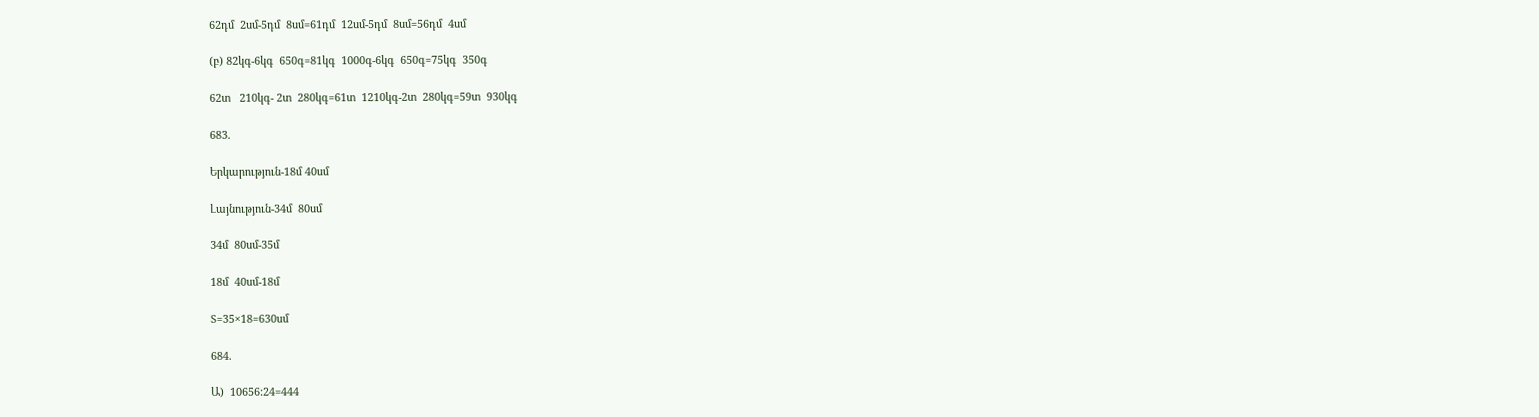62դմ  2սմ-5դմ  8սմ=61դմ  12սմ-5դմ  8սմ=56դմ  4սմ

(բ) 82կգ-6կգ  650գ=81կգ  1000գ-6կգ  650գ=75կգ  350գ

62տ   210կգ- 2տ  280կգ=61տ  1210կգ-2տ  280կգ=59տ  930կգ

683.

Երկարություն-18մ 40սմ

Լայնություն-34մ  80սմ

34մ  80սմ-35մ

18մ  40սմ-18մ

S=35×18=630սմ

684.

Ա)  10656:24=444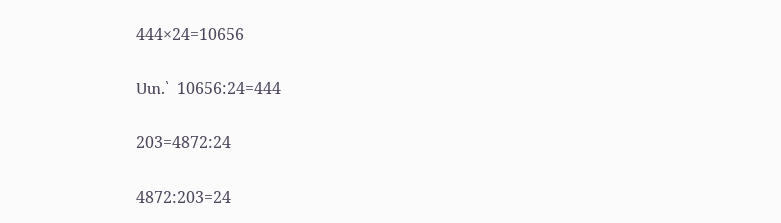444×24=10656

Ստ.՝  10656:24=444

203=4872:24

4872:203=24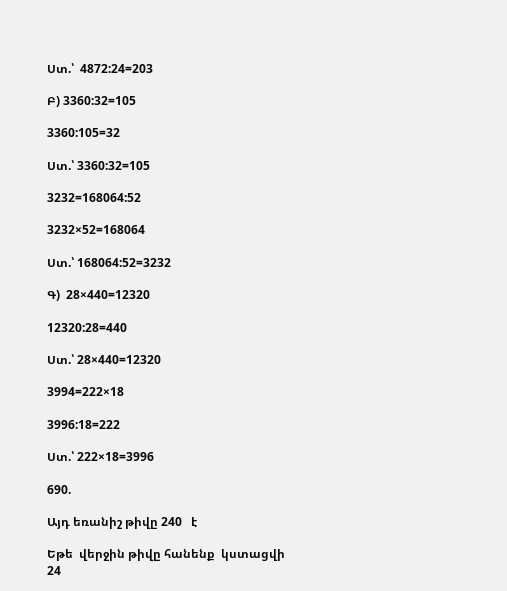Ստ.՝  4872:24=203

Բ) 3360:32=105

3360:105=32

Ստ.՝ 3360:32=105

3232=168064:52

3232×52=168064

Ստ.՝ 168064:52=3232

Գ)  28×440=12320

12320:28=440

Ստ.՝ 28×440=12320

3994=222×18

3996:18=222

Ստ.՝ 222×18=3996

690.

Այդ եռանիշ թիվը 240   է

Եթե  վերջին թիվը հանենք  կստացվի 24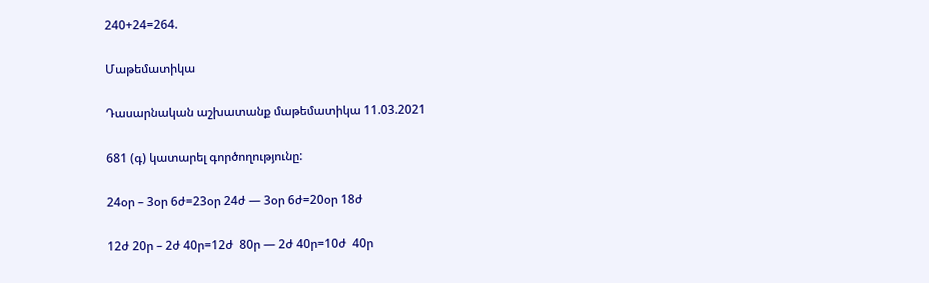240+24=264.

Մաթեմատիկա

Դասարնական աշխատանք մաթեմատիկա 11.03.2021

681 (գ) կատարել գործողությունը:

24օր – 3օր 6ժ=23օր 24ժ — 3օր 6ժ=20օր 18ժ

12ժ 20ր – 2ժ 40ր=12ժ  80ր — 2ժ 40ր=10ժ  40ր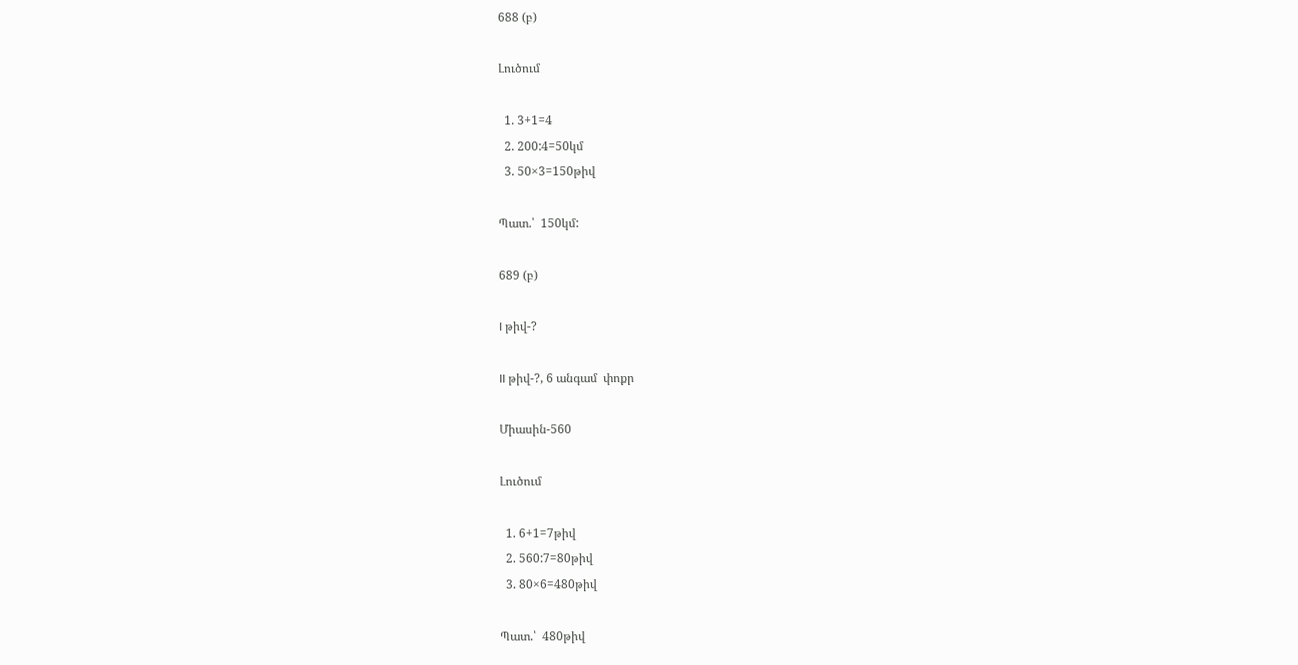688 (բ)

Լուծում

  1. 3+1=4
  2. 200:4=50կմ
  3. 50×3=150թիվ

Պատ.՝  150կմ:

689 (բ)

I թիվ-?

II թիվ-?, 6 անգամ  փոքր

Միասին-560

Լուծում

  1. 6+1=7թիվ
  2. 560:7=80թիվ
  3. 80×6=480թիվ

Պատ.՝  480թիվ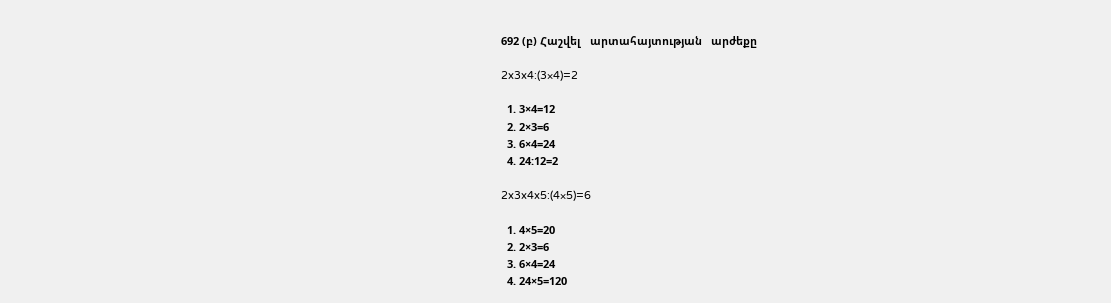692 (բ) Հաշվել   արտահայտության   արժեքը

2x3x4:(3×4)=2

  1. 3×4=12
  2. 2×3=6
  3. 6×4=24
  4. 24:12=2

2x3x4x5:(4×5)=6

  1. 4×5=20
  2. 2×3=6
  3. 6×4=24
  4. 24×5=120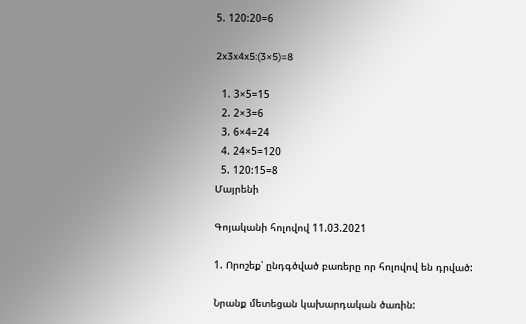5. 120:20=6

2x3x4x5:(3×5)=8

  1. 3×5=15
  2. 2×3=6
  3. 6×4=24
  4. 24×5=120
  5. 120:15=8
Մայրենի

Գոյականի հոլովով 11.03.2021

1. Որոշեք՝ ընդգծված բառերը որ հոլովով են դրված:

Նրանք մետեցան կախարդական ծառին: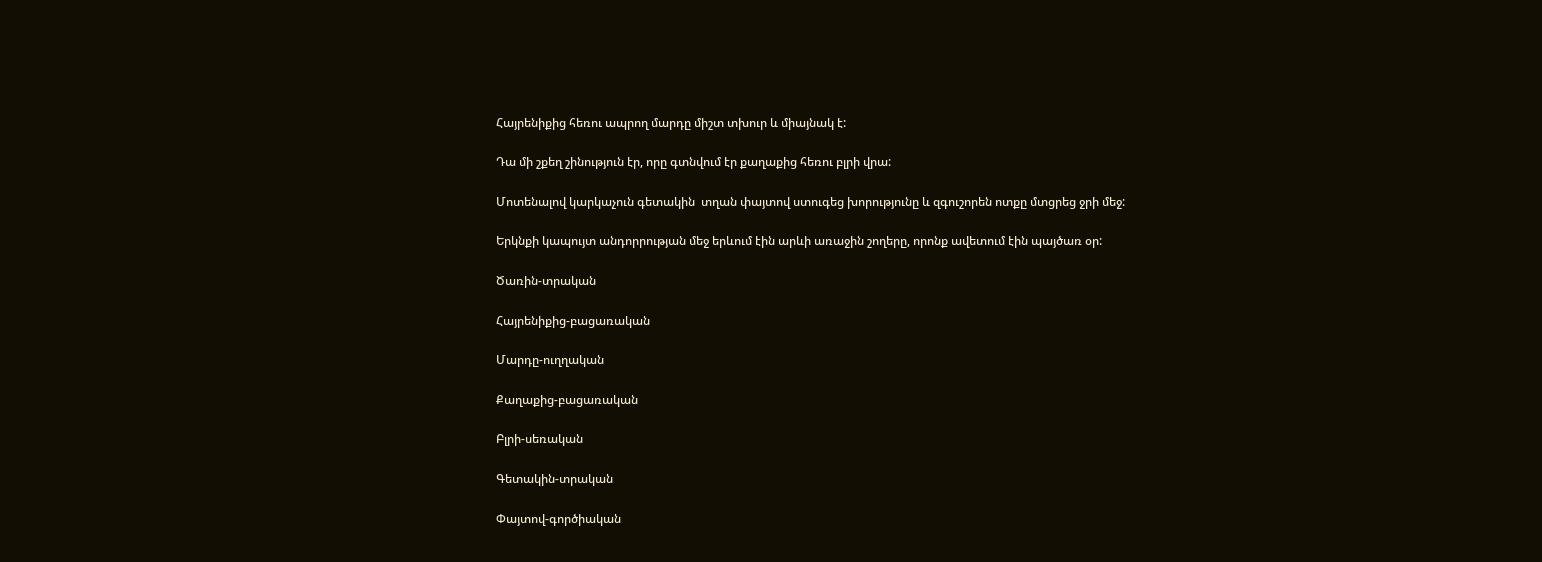Հայրենիքից հեռու ապրող մարդը միշտ տխուր և միայնակ է:

Դա մի շքեղ շինություն էր, որը գտնվում էր քաղաքից հեռու բլրի վրա:

Մոտենալով կարկաչուն գետակին  տղան փայտով ստուգեց խորությունը և զգուշորեն ոտքը մտցրեց ջրի մեջ:

Երկնքի կապույտ անդորրության մեջ երևում էին արևի առաջին շողերը, որոնք ավետում էին պայծառ օր:

Ծառին-տրական

Հայրենիքից-բացառական

Մարդը-ուղղական

Քաղաքից-բացառական

Բլրի-սեռական

Գետակին-տրական

Փայտով-գործիական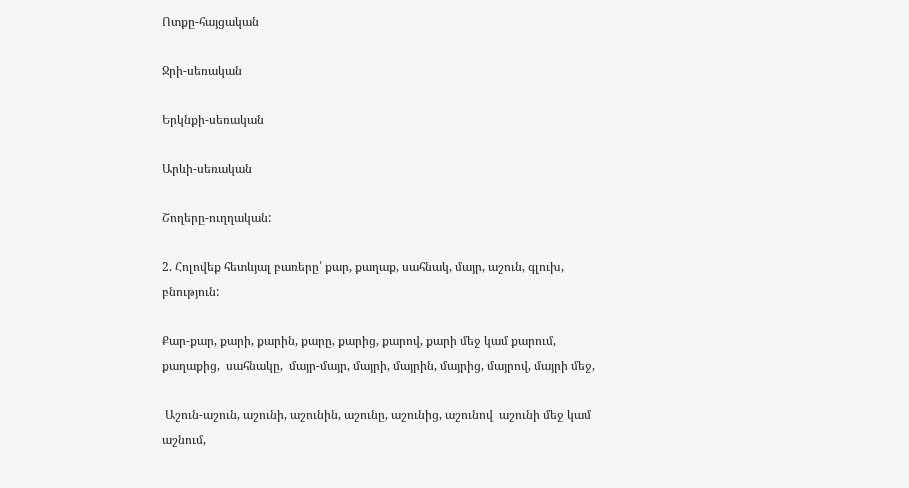Ոտքը-հայցական

Ջրի-սեռական

Երկնքի-սեռական

Արևի-սեռական

Շողերը-ուղղական:

2. Հոլովեք հետևյալ բառերը՝ քար, քաղաք, սահնակ, մայր, աշուն, գլուխ, բնություն:

Քար-քար, քարի, քարին, քարը, քարից, քարով, քարի մեջ կամ քարում,   քաղաքից,  սահնակը,  մայր-մայր, մայրի, մայրին, մայրից, մայրով, մայրի մեջ,

 Աշուն-աշուն, աշունի, աշունին, աշունը, աշունից, աշունով  աշունի մեջ կամ աշնում,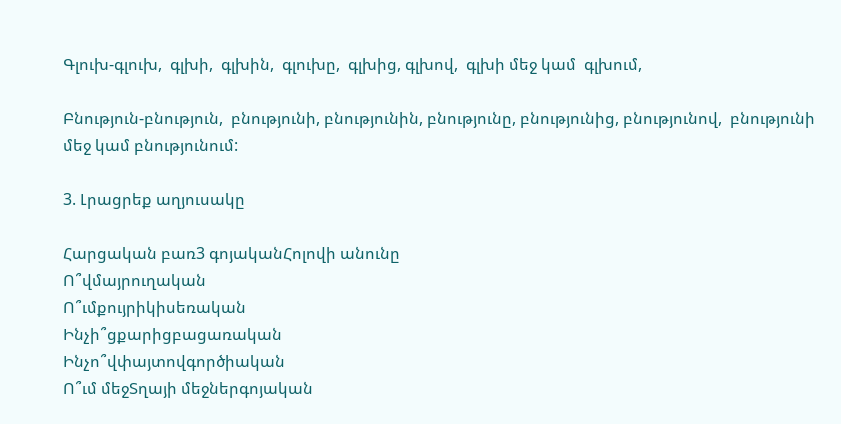Գլուխ-գլուխ,  գլխի,  գլխին,  գլուխը,  գլխից, գլխով,  գլխի մեջ կամ  գլխում,

Բնություն-բնություն,  բնությունի, բնությունին, բնությունը, բնությունից, բնությունով,  բնությունի մեջ կամ բնությունում:

3. Լրացրեք աղյուսակը

Հարցական բառ3 գոյականՀոլովի անունը
Ո՞վմայրուղական
Ո՞ւմքույրիկիսեռական
Ինչի՞ցքարիցբացառական
Ինչո՞վփայտովգործիական
Ո՞ւմ մեջՏղայի մեջներգոյական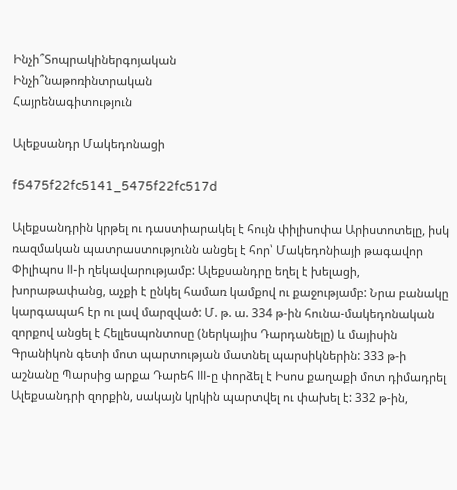Ինչի՞Տոպրակիներգոյական
Ինչի՞նաթոռինտրական
Հայրենագիտություն

Ալեքսանդր Մակեդոնացի

f5475f22fc5141_5475f22fc517d

Ալեքսանդրին կրթել ու դաստիարակել է հույն փիլիսոփա Արիստոտելը, իսկ ռազմական պատրաստությունն անցել է հոր՝ Մակեդոնիայի թագավոր Փիլիպոս II-ի ղեկավարությամբ: Ալեքսանդրը եղել է խելացի, խորաթափանց, աչքի է ընկել համառ կամքով ու քաջությամբ: Նրա բանակը կարգապահ էր ու լավ մարզված: Մ. թ. ա. 334 թ-ին հունա-մակեդոնական զորքով անցել է Հելլեսպոնտոսը (ներկայիս Դարդանելը) և մայիսին Գրանիկոն գետի մոտ պարտության մատնել պարսիկներին: 333 թ-ի աշնանը Պարսից արքա Դարեհ III-ը փորձել է Իսոս քաղաքի մոտ դիմադրել Ալեքսանդրի զորքին, սակայն կրկին պարտվել ու փախել է: 332 թ-ին,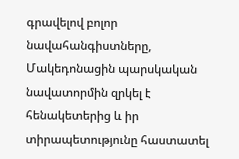գրավելով բոլոր նավահանգիստները, Մակեդոնացին պարսկական նավատորմին զրկել է հենակետերից և իր տիրապետությունը հաստատել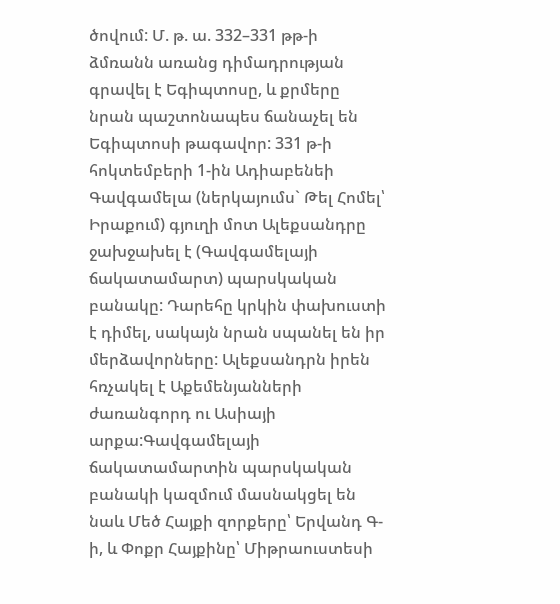ծովում: Մ. թ. ա. 332–331 թթ-ի ձմռանն առանց դիմադրության գրավել է Եգիպտոսը, և քրմերը նրան պաշտոնապես ճանաչել են Եգիպտոսի թագավոր: 331 թ-ի հոկտեմբերի 1-ին Ադիաբենեի Գավգամելա (ներկայումս` Թել Հոմել՝ Իրաքում) գյուղի մոտ Ալեքսանդրը ջախջախել է (Գավգամելայի ճակատամարտ) պարսկական բանակը: Դարեհը կրկին փախուստի է դիմել, սակայն նրան սպանել են իր մերձավորները: Ալեքսանդրն իրեն հռչակել է Աքեմենյանների ժառանգորդ ու Ասիայի արքա:Գավգամելայի ճակատամարտին պարսկական բանակի կազմում մասնակցել են նաև Մեծ Հայքի զորքերը՝ Երվանդ Գ-ի, և Փոքր Հայքինը՝ Միթրաուստեսի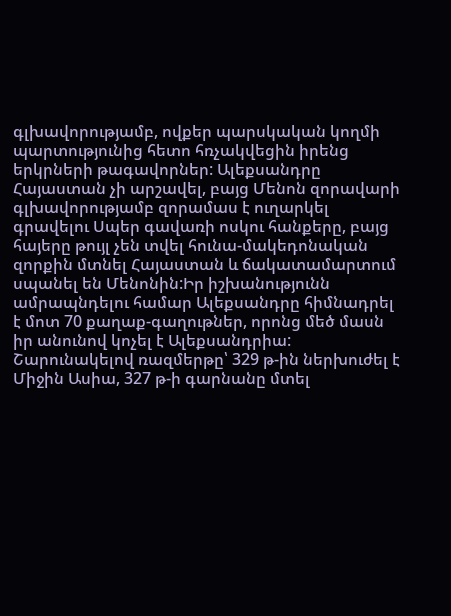գլխավորությամբ, ովքեր պարսկական կողմի պարտությունից հետո հռչակվեցին իրենց երկրների թագավորներ: Ալեքսանդրը Հայաստան չի արշավել, բայց Մենոն զորավարի գլխավորությամբ զորամաս է ուղարկել գրավելու Սպեր գավառի ոսկու հանքերը, բայց հայերը թույլ չեն տվել հունա-մակեդոնական զորքին մտնել Հայաստան և ճակատամարտում սպանել են Մենոնին:Իր իշխանությունն ամրապնդելու համար Ալեքսանդրը հիմնադրել է մոտ 70 քաղաք-գաղութներ, որոնց մեծ մասն իր անունով կոչել է Ալեքսանդրիա: Շարունակելով ռազմերթը՝ 329 թ-ին ներխուժել է Միջին Ասիա, 327 թ-ի գարնանը մտել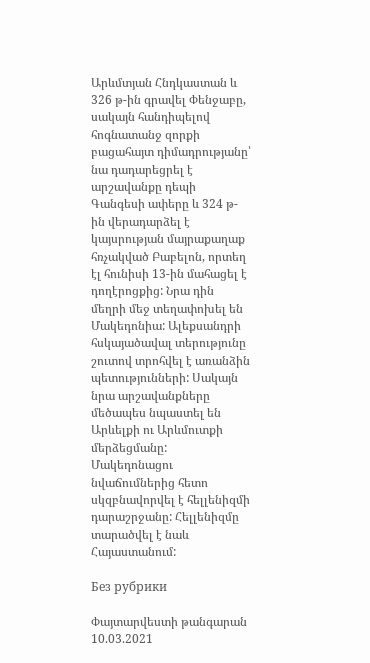Արևմտյան Հնդկաստան և 326 թ-ին գրավել Փենջաբը, սակայն հանդիպելով հոգնատանջ զորքի բացահայտ դիմադրությանը՝ նա դադարեցրել է արշավանքը դեպի Գանգեսի ափերը և 324 թ-ին վերադարձել է կայսրության մայրաքաղաք հռչակված Բաբելոն, որտեղ էլ հունիսի 13-ին մահացել է դողէրոցքից: Նրա դին մեղրի մեջ տեղափոխել են Մակեդոնիա: Ալեքսանդրի հսկայածավալ տերությունը շուտով տրոհվել է առանձին պետությունների: Սակայն նրա արշավանքները մեծապես նպաստել են Արևելքի ու Արևմուտքի մերձեցմանը: Մակեդոնացու նվաճումներից հետո սկզբնավորվել է հելլենիզմի դարաշրջանը: Հելլենիզմը տարածվել է նաև Հայաստանում:

Без рубрики

Փայտարվեստի թանգարան 10.03.2021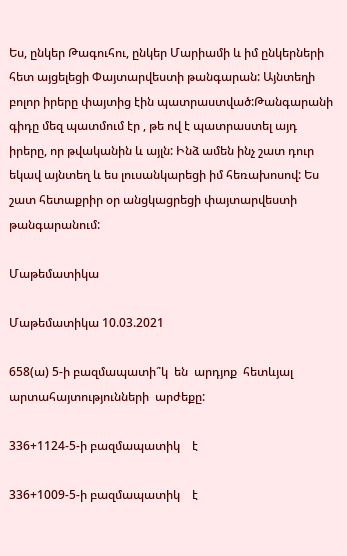Ես, ընկեր Թագուհու, ընկեր Մարիամի և իմ ընկերների հետ այցելեցի Փայտարվեստի թանգարան: Այնտեղի բոլոր իրերը փայտից էին պատրաստված:Թանգարանի գիդը մեզ պատմում էր , թե ով է պատրաստել այդ իրերը, որ թվականին և այլն: Ինձ ամեն ինչ շատ դուր եկավ այնտեղ և ես լուսանկարեցի իմ հեռախոսով: Ես շատ հետաքրիր օր անցկացրեցի փայտարվեստի թանգարանում:

Մաթեմատիկա

Մաթեմատիկա 10.03.2021

658(ա) 5-ի բազմապատի՞կ  են  արդյոք  հետևյալ  արտահայտությունների  արժեքը:

336+1124-5-ի բազմապատիկ    է

336+1009-5-ի բազմապատիկ    է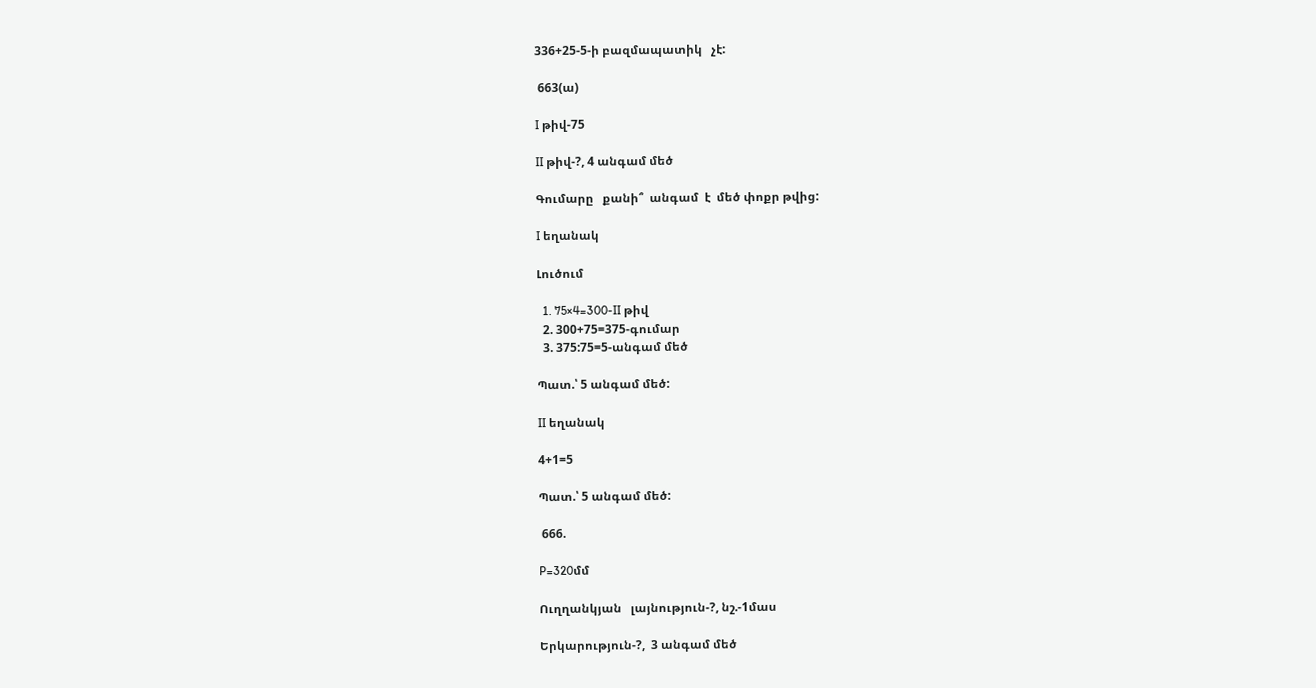336+25-5-ի բազմապատիկ   չէ:

 663(ա)

I թիվ-75

II թիվ-?, 4 անգամ մեծ

Գումարը   քանի՞  անգամ  է  մեծ փոքր թվից:

I եղանակ

Լուծում

  1. 75×4=300-II թիվ
  2. 300+75=375-գումար
  3. 375:75=5-անգամ մեծ

Պատ.՝ 5 անգամ մեծ:

II եղանակ

4+1=5

Պատ.՝ 5 անգամ մեծ:

 666.

P=320մմ

Ուղղանկյան   լայնություն-?, նշ.-1մաս

Երկարություն-?,  3 անգամ մեծ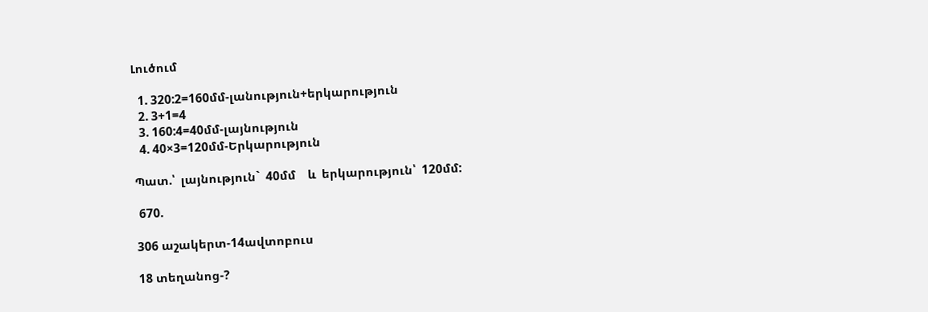Լուծում

  1. 320:2=160մմ-լանություն+երկարություն
  2. 3+1=4
  3. 160:4=40մմ-լայնություն
  4. 40×3=120մմ-Երկարություն

Պատ.՝  լայնություն`  40մմ    և  երկարություն՝  120մմ:

 670.

306 աշակերտ-14ավտոբուս

18 տեղանոց-?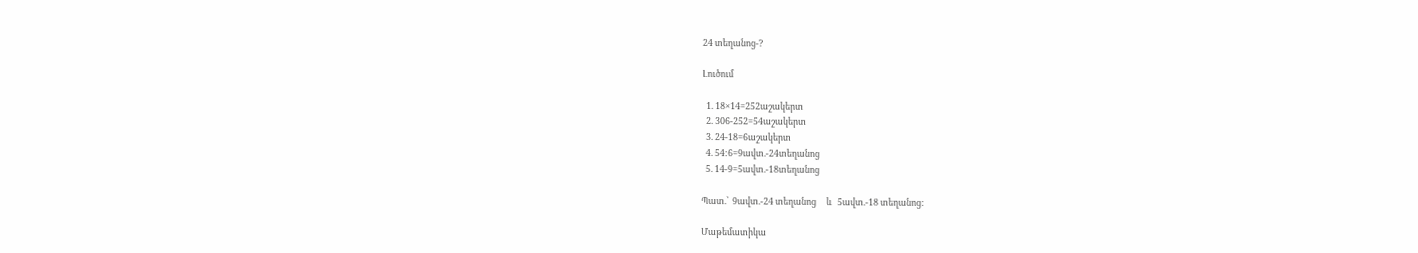24 տեղանոց-?

Լուծում

  1. 18×14=252աշակերտ
  2. 306-252=54աշակերտ
  3. 24-18=6աշակերտ
  4. 54:6=9ավտ.-24տեղանոց
  5. 14-9=5ավտ.-18տեղանոց

Պատ.՝  9ավտ.-24 տեղանոց     և   5ավտ.-18 տեղանոց:

Մաթեմատիկա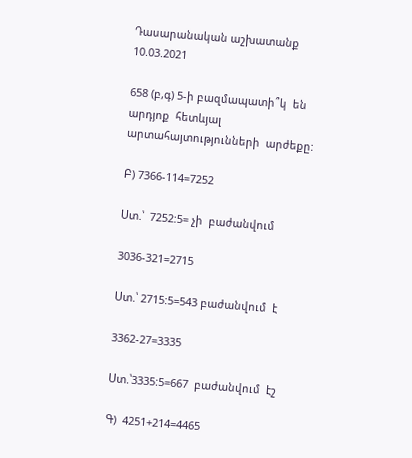Դասարանական աշխատանք 10.03.2021

658 (բ,գ) 5-ի բազմապատի՞կ  են  արդյոք  հետևյալ  արտահայտությունների  արժեքը:

Բ) 7366-114=7252

Ստ.՝  7252:5= չի  բաժանվում

3036-321=2715

Ստ.՝ 2715:5=543 բաժանվում  է

3362-27=3335

Ստ.՝3335:5=667  բաժանվում  էշ

Գ)  4251+214=4465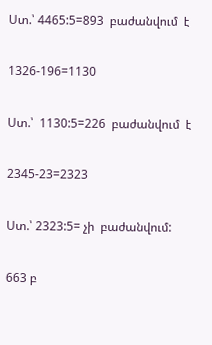Ստ.՝ 4465:5=893  բաժանվում  է

1326-196=1130

Ստ.՝  1130:5=226  բաժանվում  է

2345-23=2323

Ստ.՝ 2323:5= չի  բաժանվում:

663 բ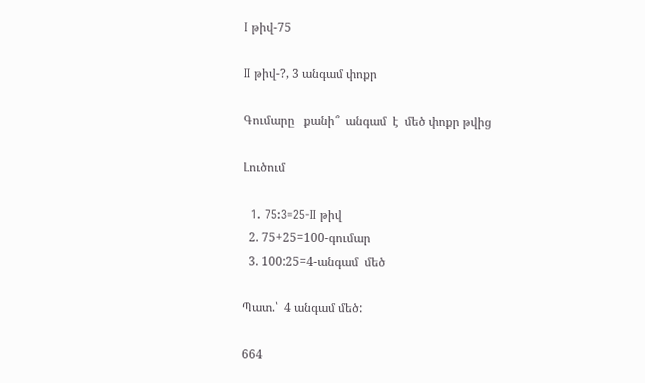I թիվ-75

II թիվ-?, 3 անգամ փոքր

Գումարը   քանի՞  անգամ  է  մեծ փոքր թվից

Լուծում

  1. 75:3=25-II թիվ
  2. 75+25=100-գումար
  3. 100:25=4-անգամ  մեծ

Պատ.՝  4 անգամ մեծ:

664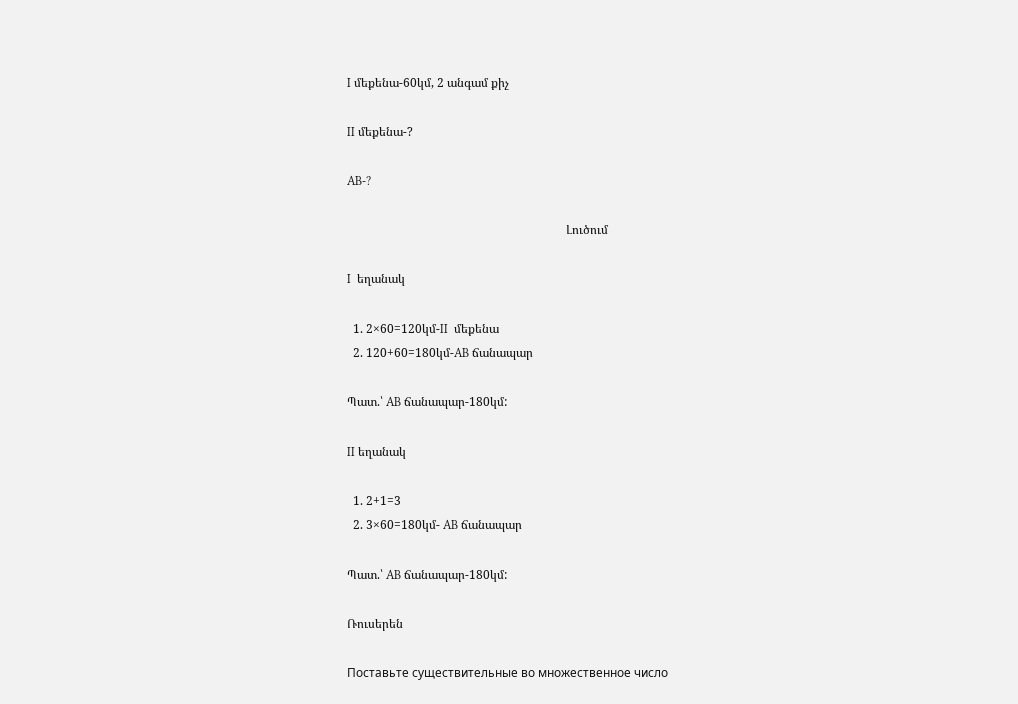I մեքենա-60կմ, 2 անգամ քիչ

II մեքենա-?

AB-?

                                                                         Լուծում

I  եղանակ

  1. 2×60=120կմ-II  մեքենա
  2. 120+60=180կմ-AB ճանապար

Պատ.՝ AB ճանապար-180կմ:

II եղանակ

  1. 2+1=3
  2. 3×60=180կմ- AB ճանապար

Պատ.՝ AB ճանապար-180կմ:

Ռուսերեն

Поставьте существительные во множественное число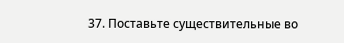37. Поставьте существительные во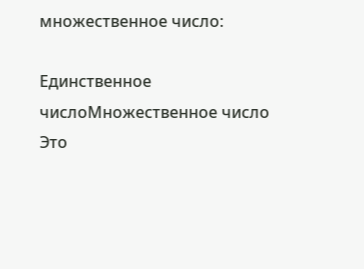множественное число:

Единственное числоМножественное число
Это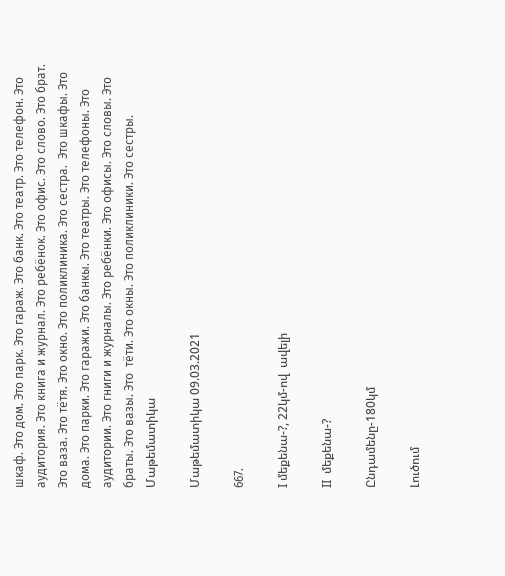шкаф. Это дом. Это парк. Это гараж. Это банк. Это театр. Это телефон. Это аудитория. Это книга и журнал. Это ребёнок. Это офис. Это слово. Это брат. Это ваза. Это тётя. Это окно. Это поликлиника. Это сестра.  Это шкафы. Это дома. Это парки. Это гаражи. Это банкы. Это театры. Это телефоны. Это аудитории. Это гниги и журналы. Это ребёнки. Это офисы. Это словы. Это браты. Это вазы. Это  тёти. Это окны. Это поликлиники. Это сестры.
Մաթեմատիկա

Մաթեմատիկա 09.03.2021

667.

I մեքենա-?, 22կմ-ով  ավելի

II  մեքենա-?

Ընդամենը-180կմ

Լուծում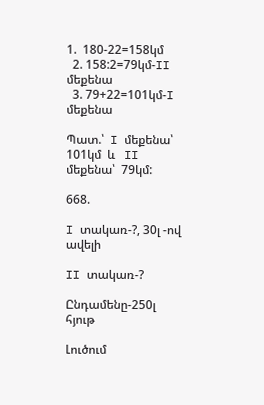1.  180-22=158կմ
  2. 158:2=79կմ-II մեքենա
  3. 79+22=101կմ-I մեքենա

Պատ.՝  I մեքենա՝  101կմ  և   II մեքենա՝  79կմ:

668.

I տակառ-?, 30լ -ով  ավելի

II տակառ-?

Ընդամենը-250լ   հյութ

Լուծում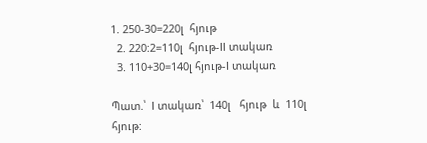1. 250-30=220լ  հյութ
  2. 220:2=110լ  հյութ-II տակառ
  3. 110+30=140լ հյութ-I տակառ

Պատ.՝  I տակառ՝  140լ   հյութ  և  110լ հյութ: